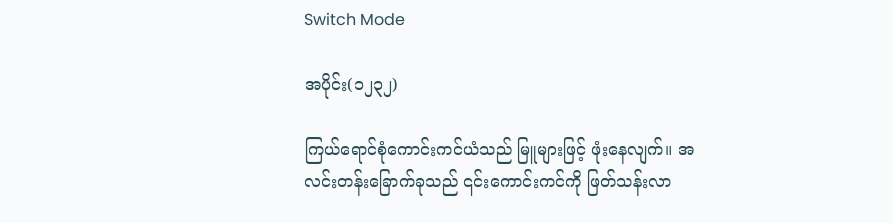Switch Mode

အပိုင်း(၁၂၃၂)

ကြယ်ရောင်စုံကောင်းကင်ယံသည် မြူများဖြင့် ဖုံးနေလျက်။ အလင်းတန်းခြောက်ခုသည် ၎င်းကောင်းကင်ကို ဖြတ်သန်းလာ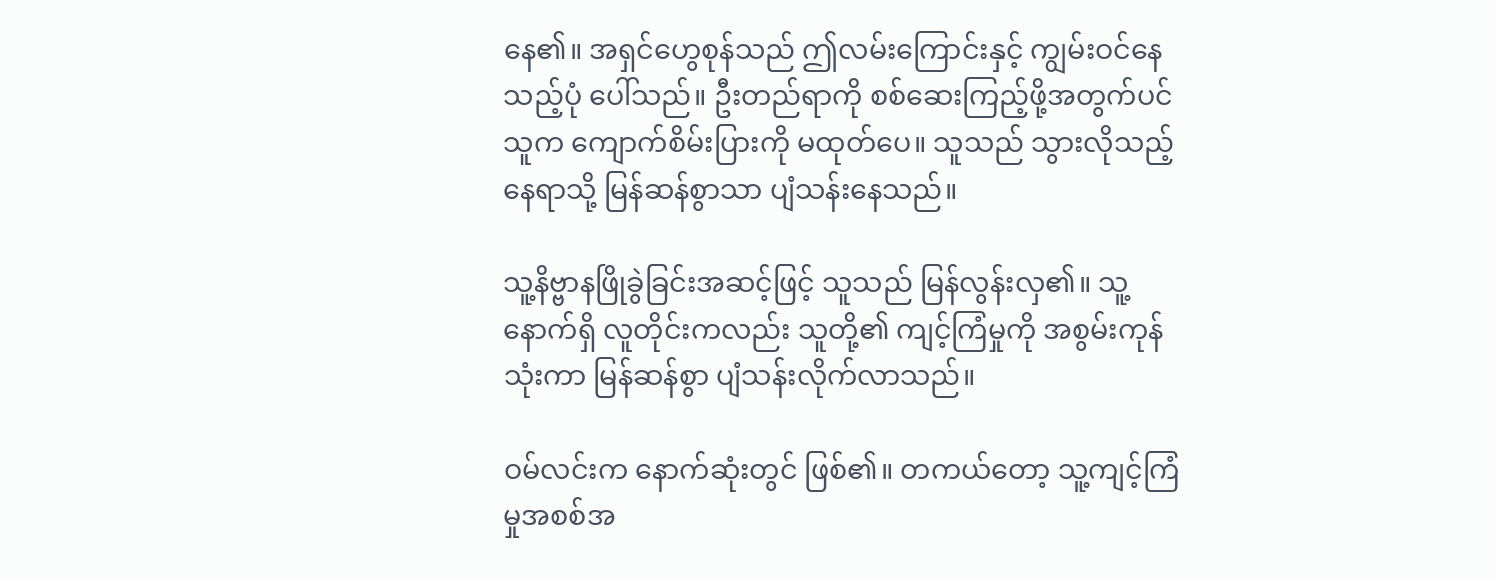နေ၏။ အရှင်ဟွေစုန်သည် ဤလမ်းကြောင်းနှင့် ကျွမ်းဝင်နေသည့်ပုံ ပေါ်သည်။ ဦးတည်ရာကို စစ်ဆေးကြည့်ဖို့အတွက်ပင် သူက ကျောက်စိမ်းပြားကို မထုတ်ပေ။ သူသည် သွားလိုသည့်နေရာသို့ မြန်ဆန်စွာသာ ပျံသန်းနေသည်။

သူ့နိဗ္ဗာနဖြိုခွဲခြင်းအဆင့်ဖြင့် သူသည် မြန်လွန်းလှ၏။ သူ့နောက်ရှိ လူတိုင်းကလည်း သူတို့၏ ကျင့်ကြံမှုကို အစွမ်းကုန်သုံးကာ မြန်ဆန်စွာ ပျံသန်းလိုက်လာသည်။

ဝမ်လင်းက နောက်ဆုံးတွင် ဖြစ်၏။ တကယ်တော့ သူ့ကျင့်ကြံမှုအစစ်အ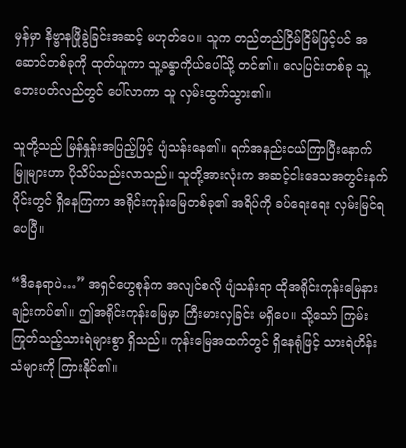မှန်မှာ နိဗ္ဗာနဖြိုခွဲခြင်းအဆင့် မဟုတ်ပေ။ သူက တည်တည်ငြိမ်ငြိမ်ဖြင့်ပင် အဆောင်တစ်ခုကို ထုတ်ယူကာ သူ့ခန္ဓာကိုယ်ပေါ်သို့ တင်၏။ လေပြင်းတစ်ခု သူ့ဘေးပတ်လည်တွင် ပေါ်လာကာ သူ လှမ်းထွက်သွား၏။

သူတို့သည် မြန်နှုန်းအပြည့်ဖြင့် ပျံသန်းနေ၏။ ရက်အနည်းငယ်ကြာပြီးနောက် မြူများဟာ ပိုသိပ်သည်းလာသည်။ သူတို့အားလုံးက အဆင့်ငါးဒေသအတွင်းနက်ပိုင်းတွင် ရှိနေကြကာ အရိုင်းကုန်းမြေတစ်ခု၏ အရိပ်ကို ခပ်ရေးရေး လှမ်းမြင်ရပေပြီ။

“ဒီနေရာပဲ…” အရှင်ဟွေစုန်က အလျင်စလို ပျံသန်းရာ ထိုအရိုင်းကုန်းမြေနား ချဉ်းကပ်၏။ ဤအရိုင်းကုန်းမြေမှာ ကြီးမားလှခြင်း မရှိပေ။ သို့သော် ကြမ်းကြုတ်သည့်သားရဲများစွာ ရှိသည်။ ကုန်းမြေအထက်တွင် ရှိနေရုံဖြင့် သားရဲဟိန်းသံများကို ကြားနိုင်၏။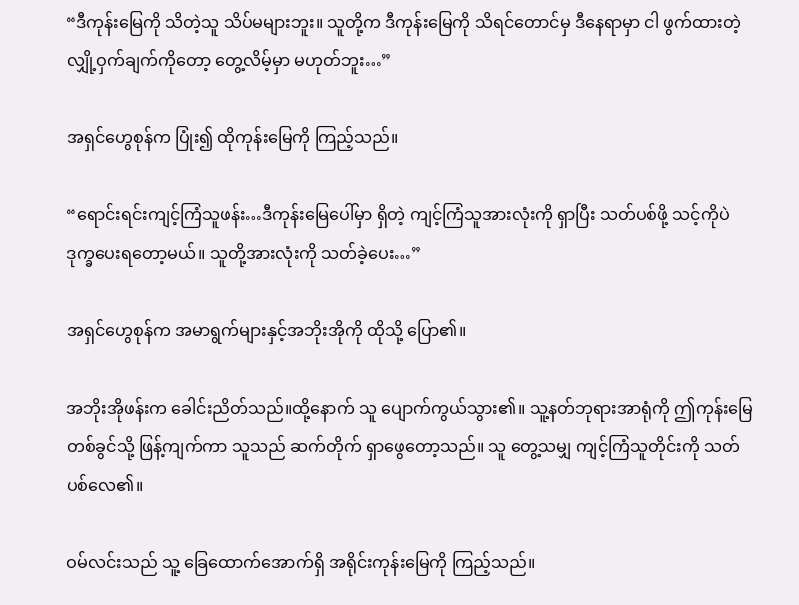“ဒီကုန်းမြေကို သိတဲ့သူ သိပ်မများဘူး။ သူတို့က ဒီကုန်းမြေကို သိရင်တောင်မှ ဒီနေရာမှာ ငါ ဖွက်ထားတဲ့ လျှို့ဝှက်ချက်ကိုတော့ တွေ့လိမ့်မှာ မဟုတ်ဘူး…”

အရှင်ဟွေစုန်က ပြုံး၍ ထိုကုန်းမြေကို ကြည့်သည်။

“ရောင်းရင်းကျင့်ကြံသူဖန်း…ဒီကုန်းမြေပေါ်မှာ ရှိတဲ့ ကျင့်ကြံသူအားလုံးကို ရှာပြီး သတ်ပစ်ဖို့ သင့်ကိုပဲ ဒုက္ခပေးရတော့မယ်။ သူတို့အားလုံးကို သတ်ခဲ့ပေး…”

အရှင်ဟွေစုန်က အမာရွက်များနှင့်အဘိုးအိုကို ထိုသို့ ပြော၏။

အဘိုးအိုဖန်းက ခေါင်းညိတ်သည်။ထို့နောက် သူ ပျောက်ကွယ်သွား၏။ သူ့နတ်ဘုရားအာရုံကို ဤကုန်းမြေတစ်ခွင်သို့ ဖြန့်ကျက်ကာ သူသည် ဆက်တိုက် ရှာဖွေတော့သည်။ သူ တွေ့သမျှ ကျင့်ကြံသူတိုင်းကို သတ်ပစ်လေ၏။

ဝမ်လင်းသည် သူ့ ခြေထောက်အောက်ရှိ အရိုင်းကုန်းမြေကို ကြည့်သည်။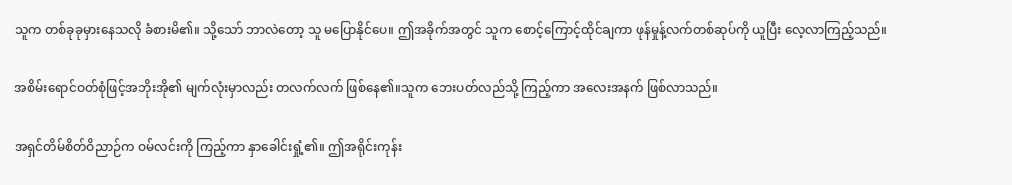သူက တစ်ခုခုမှားနေသလို ခံစားမိ၏။ သို့သော် ဘာလဲတော့ သူ မပြောနိုင်ပေ။ ဤအခိုက်အတွင် သူက စောင့်ကြောင့်ထိုင်ချကာ ဖုန်မှုန့်လက်တစ်ဆုပ်ကို ယူပြီး လေ့လာကြည့်သည်။

အစိမ်းရောင်ဝတ်စုံဖြင့်အဘိုးအို၏ မျက်လုံးမှာလည်း တလက်လက် ဖြစ်နေ၏။သူက ဘေးပတ်လည်သို့ ကြည့်ကာ အလေးအနက် ဖြစ်လာသည်။

အရှင်တိမ်စိတ်ဝိညာဉ်က ဝမ်လင်းကို ကြည့်ကာ နှာခေါင်းရှုံ့၏။ ဤအရိုင်းကုန်း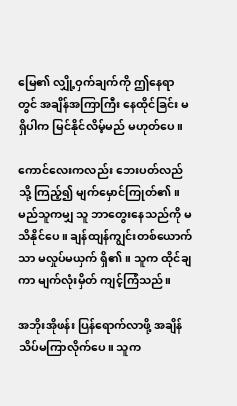မြေ၏ လျှို့ဝှက်ချက်ကို ဤနေရာတွင် အချိန်အကြာကြီး နေထိုင်ခြင်း မရှိပါက မြင်နိုင်လိမ့်မည် မဟုတ်ပေ။

ကောင်လေးကလည်း ဘေးပတ်လည်သို့ ကြည့်၍ မျက်မှောင်ကြုတ်၏။ မည်သူကမျှ သူ ဘာတွေးနေသည်ကို မသိနိုင်ပေ။ ချန်ထျန်ကျွင်းတစ်ယောက်သာ မလှုပ်မယှက် ရှိ၏။ သူက ထိုင်ချကာ မျက်လုံးမှိတ် ကျင့်ကြံသည်။

အဘိုးအိုဖန်း ပြန်ရောက်လာဖို့ အချိန်သိပ်မကြာလိုက်ပေ။ သူက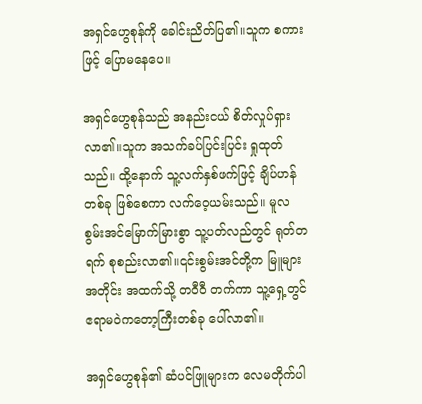အရှင်ဟွေစုန်ကို ခေါင်းညိတ်ပြ၏။သူက စကားဖြင့် ပြောမနေပေ။

အရှင်ဟွေစုန်သည် အနည်းငယ် စိတ်လှုပ်ရှားလာ၏။သူက အသက်ခပ်ပြင်းပြင်း ရှုထုတ်သည်။ ထို့နောက် သူ့လက်နှစ်ဖက်ဖြင့် ချိပ်ဟန်တစ်ခု ဖြစ်စေကာ လက်ဝေ့ယမ်းသည်။ မူလစွမ်းအင်မြောက်မြားစွာ သူ့ပတ်လည်တွင် ရုတ်တရက် စုစည်းလာ၏။၎င်းစွမ်းအင်တို့က မြူများအတိုင်း အထက်သို့ တဝီဝီ တက်ကာ သူ့ရှေ့တွင် ဧရာမဝဲကတော့ကြီးတစ်ခု ပေါ်လာ၏။

အရှင်ဟွေစုန်၏ ဆံပင်ဖြူများက လေမတိုက်ပါ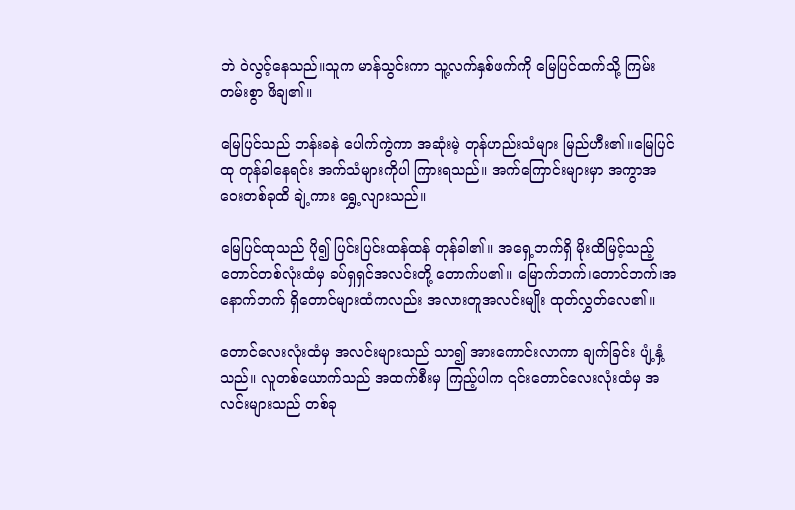ဘဲ ဝဲလွင့်နေသည်။သူက မာန်သွင်းကာ သူ့လက်နှစ်ဖက်ကို မြေပြင်ထက်သို့ ကြမ်းတမ်းစွာ ဖိချ၏။

မြေပြင်သည် ဘန်းခနဲ ပေါက်ကွဲကာ အဆုံးမဲ့ တုန်ဟည်းသံများ မြည်ဟီး၏။မြေပြင်ထု တုန်ခါနေရင်း အက်သံများကိုပါ ကြားရသည်။ အက်ကြောင်းများမှာ အကွာအဝေးတစ်ခုထိ ချဲ့ကား ရွှေ့လျားသည်။

မြေပြင်ထုသည် ပို၍ ပြင်းပြင်းထန်ထန် တုန်ခါ၏။ အရှေ့ဘက်ရှိ မိုးထိမြင့်သည့်တောင်တစ်လုံးထံမှ ခပ်ရှရှင်အလင်းတို့ တောက်ပ၏။ မြောက်ဘက်၊တောင်ဘက်၊အနောက်ဘက် ရှိတောင်များထံကလည်း အလားတူအလင်းမျိုး ထုတ်လွှတ်လေ၏။

တောင်လေးလုံးထံမှ အလင်းများသည် သာ၍ အားကောင်းလာကာ ချက်ခြင်း ပျံ့နှံ့သည်။ လူတစ်ယောက်သည် အထက်စီးမှ ကြည့်ပါက ၎င်းတောင်လေးလုံးထံမှ အလင်းများသည် တစ်ခု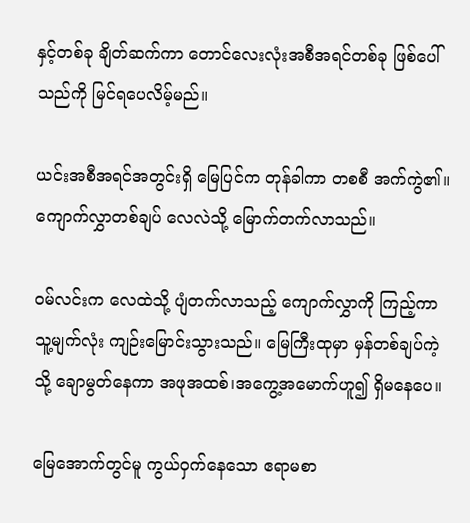နှင့်တစ်ခု ချိတ်ဆက်ကာ တောင်လေးလုံးအစီအရင်တစ်ခု ဖြစ်ပေါ်သည်ကို မြင်ရပေလိမ့်မည်။

ယင်းအစီအရင်အတွင်းရှိ မြေပြင်က တုန်ခါကာ တစစီ အက်ကွဲ၏။ ကျောက်လွှာတစ်ချပ် လေလဲသို့ မြောက်တက်လာသည်။

ဝမ်လင်းက လေထဲသို့ ပျံတက်လာသည့် ကျောက်လွှာကို ကြည့်ကာ သူ့မျက်လုံး ကျဉ်းမြောင်းသွားသည်။ မြေကြီးထုမှာ မှန်တစ်ချပ်ကဲ့သို့ ချောမွတ်နေကာ အဖုအထစ်၊အကွေ့အမောက်ဟူ၍ ရှိမနေပေ။

မြေအောက်တွင်မူ ကွယ်ဝှက်နေသော ဧရာမစာ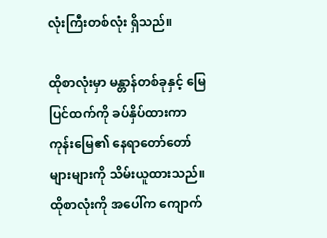လုံးကြီးတစ်လုံး ရှိသည်။

ထိုစာလုံးမှာ မန္တာန်တစ်ခုနှင့် မြေပြင်ထက်ကို ခပ်နှိပ်ထားကာ ကုန်းမြေ၏ နေရာတော်တော်များများကို သိမ်းယူထားသည်။ ထိုစာလုံးကို အပေါ်က ကျောက်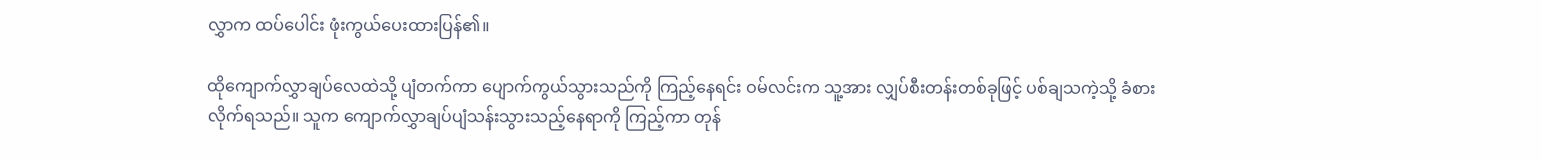လွှာက ထပ်ပေါင်း ဖုံးကွယ်ပေးထားပြန်၏။

ထိုကျောက်လွှာချပ်လေထဲသို့ ပျံတက်ကာ ပျောက်ကွယ်သွားသည်ကို ကြည့်နေရင်း ဝမ်လင်းက သူ့အား လျှပ်စီးတန်းတစ်ခုဖြင့် ပစ်ချသကဲ့သို့ ခံစားလိုက်ရသည်။ သူက ကျောက်လွှာချပ်ပျံသန်းသွားသည့်နေရာကို ကြည့်ကာ တုန်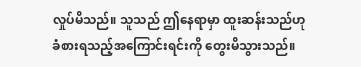လှုပ်မိသည်။ သူသည် ဤနေရာမှာ ထူးဆန်းသည်ဟု ခံစားရသည့်အကြောင်းရင်းကို တွေးမိသွားသည်။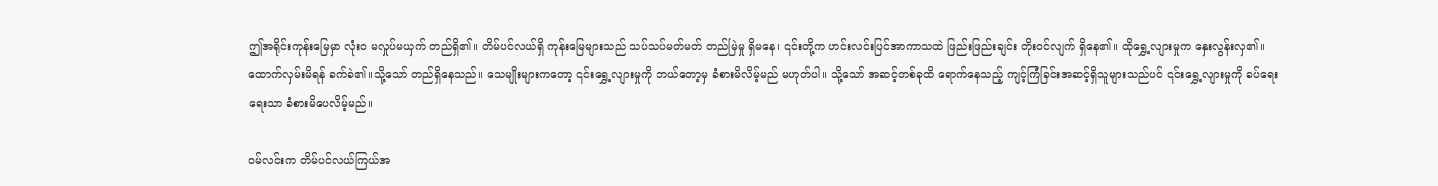ဤအရိုင်းကုန်းမြေမှာ လုံးဝ မလှုပ်မယှက် တည်ရှိ၏။ တိမ်ပင်လယ်ရှိ ကုန်းမြေများသည် သပ်သပ်မတ်မတ် တည်မြဲမှု ရှိမနေ၊ ၎င်းတို့က ဟင်းလင်းပြင်အာကာသထဲ ဖြည်းဖြည်းချင်း တိုးဝင်လျက် ရှိနေ၏။ ထိုရွှေ့လျားမှုက နှေးလွန်းလှ၏။ ထောက်လှမ်းမိရန် ခက်ခဲ၏။သို့သော် တည်ရှိနေသည်။ သေမျိုးများကတော့ ၎င်းရွှေ့လျားမှုကို ဘယ်တော့မှ ခံစားမိလိမ့်မည် မဟုတ်ပါ။ သို့သော် အဆင့်တစ်ခုထိ ရောက်နေသည့် ကျင့်ကြံခြင်းအဆင့်ရှိသူများသည်ပင် ၎င်းရွှေ့လျားမှုကို ခပ်ရေးရေးသာ ခံစားမိပေလိမ့်မည်။

ဝမ်လင်းက တိမ်ပင်လယ်ကြယ်အ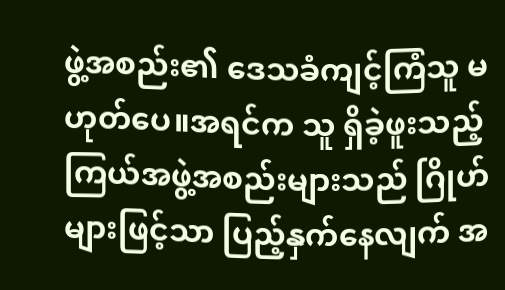ဖွဲ့အစည်း၏ ဒေသခံကျင့်ကြံသူ မဟုတ်ပေ။အရင်က သူ ရှိခဲ့ဖူးသည့် ကြယ်အဖွဲ့အစည်းများသည် ဂြိုဟ်များဖြင့်သာ ပြည့်နှက်နေလျက် အ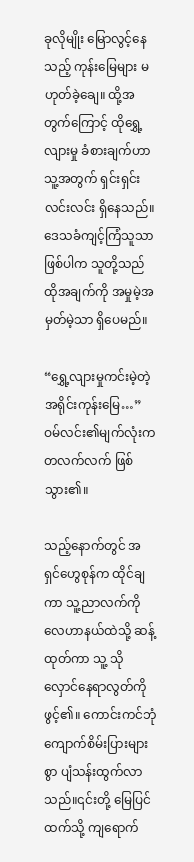ခုလိုမျိုး မြောလွင့်နေသည့် ကုန်းမြေများ မဟုတ်ခဲ့ချေ။ ထို့အတွက်ကြောင့် ထိုရွှေ့လျားမှု ခံစားချက်ဟာ သူ့အတွက် ရှင်းရှင်းလင်းလင်း ရှိနေသည်။ ဒေသခံကျင့်ကြံသူသာ ဖြစ်ပါက သူတို့သည် ထိုအချက်ကို အမှုမဲ့အမှတ်မဲ့သာ ရှိပေမည်။

“ရွှေ့လျားမှုကင်းမဲ့တဲ့ အရိုင်းကုန်းမြေ…” ဝမ်လင်း၏မျက်လုံးက တလက်လက် ဖြစ်သွား၏။

သည့်နောက်တွင် အရှင်ဟွေစုန်က ထိုင်ချကာ သူ့ညာလက်ကို လေဟာနယ်ထဲသို့ ဆန့်ထုတ်ကာ သူ့ သိုလှောင်နေရာလွတ်ကို ဖွင့်၏။ ကောင်းကင်ဘုံကျောက်စိမ်းပြားများစွာ ပျံသန်းထွက်လာသည်။၎င်းတို့ မြေပြင်ထက်သို့ ကျရောက်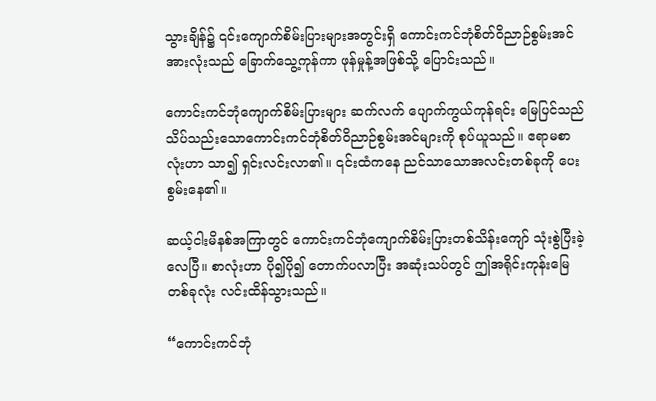သွားချိန်၌ ၎င်းကျောက်စိမ်းပြားများအတွင်းရှိ ကောင်းကင်ဘုံစိတ်ဝိညာဉ်စွမ်းအင်အားလုံးသည် ခြောက်သွေ့ကုန်ကာ ဖုန်မှုန့်အဖြစ်သို့ ပြောင်းသည်။

ကောင်းကင်ဘုံကျောက်စိမ်းပြားများ ဆက်လက် ပျောက်ကွယ်ကုန်ရင်း မြေပြင်သည် သိပ်သည်းသောကောင်းကင်ဘုံစိတ်ဝိညာဉ်စွမ်းအင်များကို စုပ်ယူသည်။ ဧရာမစာလုံးဟာ သာ၍ ရှင်းလင်းလာ၏။ ၎င်းထံကနေ ညင်သာသောအလင်းတစ်ခုကို ပေးစွမ်းနေ၏။

ဆယ့်ငါးမိနစ်အကြာတွင် ကောင်းကင်ဘုံကျောက်စိမ်းပြားတစ်သိန်းကျော် သုံးစွဲပြီးခဲ့လေပြီ။ စာလုံးဟာ ပို၍ပို၍ တောက်ပလာပြီး အဆုံးသပ်တွင် ဤအရိုင်းကုန်းမြေတစ်ခုလုံး လင်းထိန်သွားသည်။

“ကောင်းကင်ဘုံ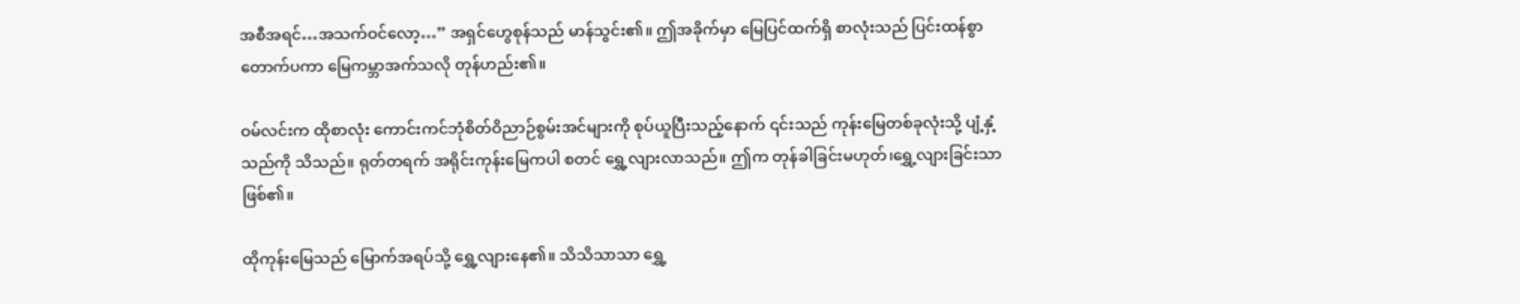အစီအရင်…အသက်ဝင်လော့…” အရှင်ဟွေစုန်သည် မာန်သွင်း၏။ ဤအခိုက်မှာ မြေပြင်ထက်ရှိ စာလုံးသည် ပြင်းထန်စွာ တောက်ပကာ မြေကမ္ဘာအက်သလို တုန်ဟည်း၏။

ဝမ်လင်းက ထိုစာလုံး ကောင်းကင်ဘုံစိတ်ဝိညာဉ်စွမ်းအင်များကို စုပ်ယူပြီးသည့်နောက် ၎င်းသည် ကုန်းမြေတစ်ခုလုံးသို့ ပျံ့နှံ့သည်ကို သိသည်။ ရုတ်တရက် အရိုင်းကုန်းမြေကပါ စတင် ရွှေ့လျားလာသည်။ ဤက တုန်ခါခြင်းမဟုတ်၊ရွှေ့လျားခြင်းသာ ဖြစ်၏။

ထိုကုန်းမြေသည် မြောက်အရပ်သို့ ရွှေ့လျားနေ၏။ သိသိသာသာ ရွှေ့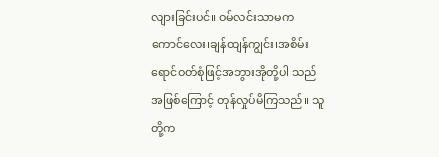လျားခြင်းပင်။ ဝမ်လင်းသာမက ကောင်လေး၊ချန်ထျန်ကျွင်း၊အစိမ်းရောင်ဝတ်စုံဖြင့်အဘွားအိုတို့ပါ သည်အဖြစ်ကြောင့် တုန်လှုပ်မိကြသည်။ သူတို့က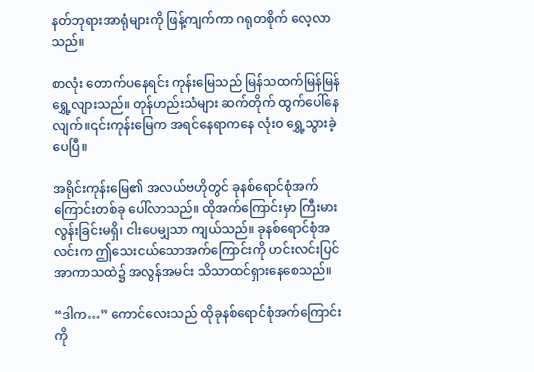နတ်ဘုရားအာရုံများကို ဖြန့်ကျက်ကာ ဂရုတစိုက် လေ့လာသည်။

စာလုံး တောက်ပနေရင်း ကုန်းမြေသည် မြန်သထက်မြန်မြန် ရွှေ့လျားသည်။ တုန်ဟည်းသံများ ဆက်တိုက် ထွက်ပေါ်နေလျက်။၎င်းကုန်းမြေက အရင်နေရာကနေ လုံးဝ ရွှေ့သွားခဲ့ပေပြီ။

အရိုင်းကုန်းမြေ၏ အလယ်ဗဟိုတွင် ခုနစ်ရောင်စုံအက်ကြောင်းတစ်ခု ပေါ်လာသည်။ ထိုအက်ကြောင်းမှာ ကြီးမားလွန်းခြင်းမရှိ၊ ငါးပေမျှသာ ကျယ်သည်။ ခုနစ်ရောင်စုံအလင်းက ဤသေးငယ်သောအက်ကြောင်းကို ဟင်းလင်းပြင်အာကာသထဲ၌ အလွန်အမင်း သိသာထင်ရှားနေစေသည်။

“ဒါက…” ကောင်လေးသည် ထိုခုနစ်ရောင်စုံအက်ကြောင်းကို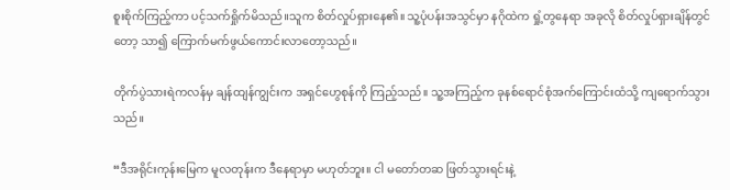စူးစိုက်ကြည့်ကာ ပင့်သက်ရှိုက်မိသည်။သူက စိတ်လှုပ်ရှားနေ၏။ သူ့ပုံပန်းအသွင်မှာ နဂိုထဲက ရှုံ့တွနေရာ အခုလို စိတ်လှုပ်ရှားချိန်တွင်တော့ သာ၍ ကြောက်မက်ဖွယ်ကောင်းလာတော့သည်။

တိုက်ပွဲသားရဲကလန်မှ ချန်ထျန်ကျွင်းက အရှင်ဟွေစုန်ကို ကြည့်သည်။ သူ့အကြည့်က ခုနစ်ရောင်စုံအက်ကြောင်းထံသို့ ကျရောက်သွားသည်။

“ဒီအရိုင်းကုန်းမြေက မူလတုန်းက ဒီနေရာမှာ မဟုတ်ဘူး။ ငါ မတော်တဆ ဖြတ်သွားရင်းနဲ့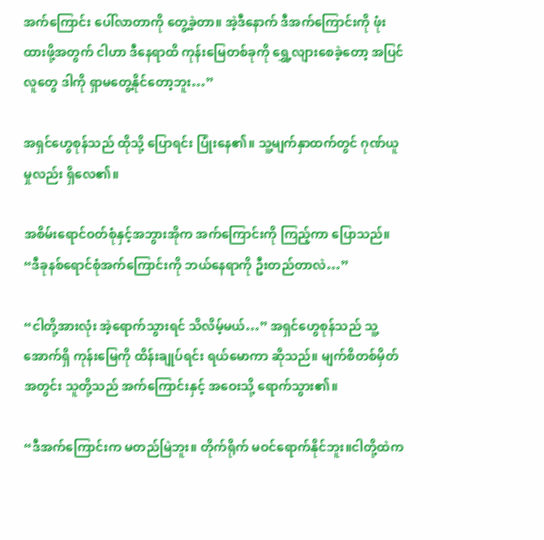အက်ကြောင်း ပေါ်လာတာကို တွေ့ခဲ့တာ။ အဲ့ဒီနောက် ဒီအက်ကြောင်းကို ဖုံးထားဖို့အတွက် ငါဟာ ဒီနေရာထိ ကုန်းမြေတစ်ခုကို ရွှေ့လျားစေခဲ့တော့ အပြင်လူတွေ ဒါကို ရှာမတွေ့နိုင်တော့ဘူး…”

အရှင်ဟွေစုန်သည် ထိုသို့ ပြောရင်း ပြုံးနေ၏။ သူ့မျက်နှာထက်တွင် ဂုဏ်ယူမှုလည်း ရှိလေ၏။

အစိမ်းရောင်ဝတ်စုံနှင့်အဘွားအိုက အက်ကြောင်းကို ကြည့်ကာ ပြောသည်။ “ဒီခုနစ်ရောင်စုံအက်ကြောင်းကို ဘယ်နေရာကို ဦးတည်တာလဲ…”

“ငါတို့အားလုံး အဲ့ရောက်သွားရင် သိလိမ့်မယ်…” အရှင်ဟွေစုန်သည် သူ့အောက်ရှိ ကုန်းမြေကို ထိန်းချုပ်ရင်း ရယ်မောကာ ဆိုသည်။ မျက်စိတစ်မှိတ်အတွင်း သူတို့သည် အက်ကြောင်းနှင့် အဝေးသို့ ရောက်သွား၏။

“ဒီအက်ကြောင်းက မတည်မြဲဘူး။ တိုက်ရိုက် မဝင်ရောက်နိုင်ဘူး။ငါတို့ထဲက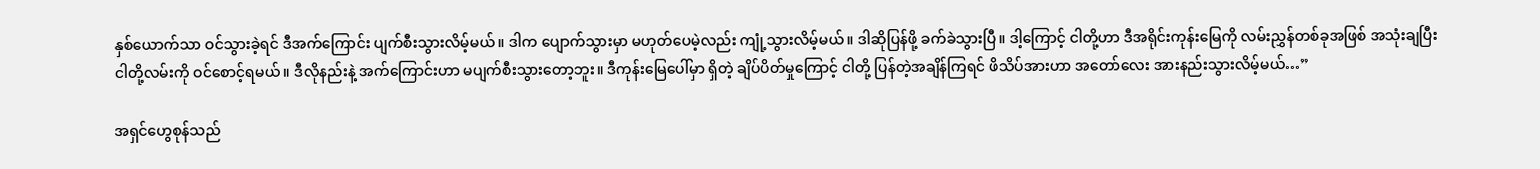နှစ်ယောက်သာ ဝင်သွားခဲ့ရင် ဒီအက်ကြောင်း ပျက်စီးသွားလိမ့်မယ်။ ဒါက ပျောက်သွားမှာ မဟုတ်ပေမဲ့လည်း ကျုံ့သွားလိမ့်မယ်။ ဒါဆိုပြန်ဖို့ ခက်ခဲသွားပြီ။ ဒါ့ကြောင့် ငါတို့ဟာ ဒီအရိုင်းကုန်းမြေကို လမ်းညွှန်တစ်ခုအဖြစ် အသုံးချပြီး ငါတို့လမ်းကို ဝင်စောင့်ရမယ်။ ဒီလိုနည်းနဲ့ အက်ကြောင်းဟာ မပျက်စီးသွားတော့ဘူး။ ဒီကုန်းမြေပေါ်မှာ ရှိတဲ့ ချိပ်ပိတ်မှုကြောင့် ငါတို့ ပြန်တဲ့အချိန်ကြရင် ဖိသိပ်အားဟာ အတော်လေး အားနည်းသွားလိမ့်မယ်…”

အရှင်ဟွေစုန်သည်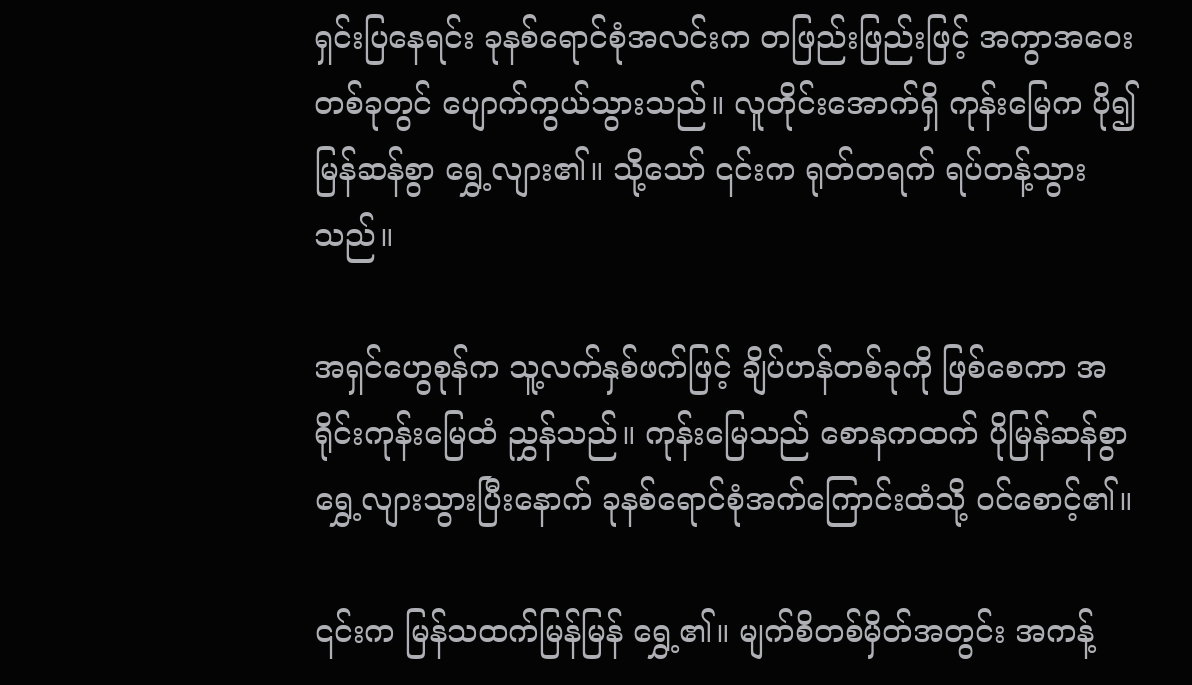ရှင်းပြနေရင်း ခုနစ်ရောင်စုံအလင်းက တဖြည်းဖြည်းဖြင့် အကွာအဝေးတစ်ခုတွင် ပျောက်ကွယ်သွားသည်။ လူတိုင်းအောက်ရှိ ကုန်းမြေက ပို၍ မြန်ဆန်စွာ ရွှေ့လျား၏။ သို့သော် ၎င်းက ရုတ်တရက် ရပ်တန့်သွားသည်။

အရှင်ဟွေစုန်က သူ့လက်နှစ်ဖက်ဖြင့် ချိပ်ဟန်တစ်ခုကို ဖြစ်စေကာ အရိုင်းကုန်းမြေထံ ညွှန်သည်။ ကုန်းမြေသည် စောနကထက် ပိုမြန်ဆန်စွာ ရွှေ့လျားသွားပြီးနောက် ခုနစ်ရောင်စုံအက်ကြောင်းထံသို့ ဝင်စောင့်၏။

၎င်းက မြန်သထက်မြန်မြန် ရွှေ့၏။ မျက်စိတစ်မှိတ်အတွင်း အကန့်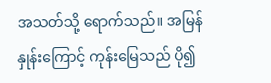အသတ်သို့ ရောက်သည်။ အမြန်နှုန်းကြောင့် ကုန်းမြေသည် ပို၍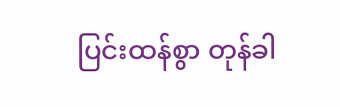ပြင်းထန်စွာ တုန်ခါ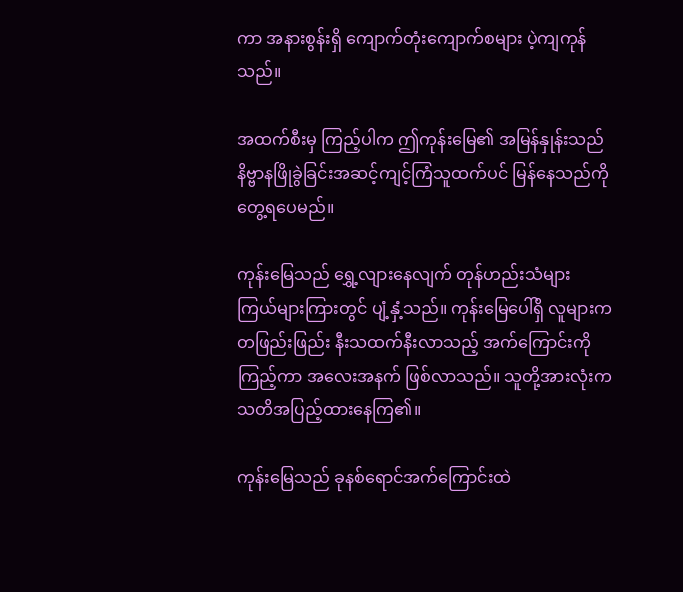ကာ အနားစွန်းရှိ ကျောက်တုံးကျောက်စများ ပဲ့ကျကုန်သည်။

အထက်စီးမှ ကြည့်ပါက ဤကုန်းမြေ၏ အမြန်နှုန်းသည် နိဗ္ဗာနဖြိုခွဲခြင်းအဆင့်ကျင့်ကြံသူထက်ပင် မြန်နေသည်ကို တွေ့ရပေမည်။

ကုန်းမြေသည် ရွှေ့လျားနေလျက် တုန်ဟည်းသံများ ကြယ်များကြားတွင် ပျံ့နှံ့သည်။ ကုန်းမြေပေါ်ရှိ လူများက တဖြည်းဖြည်း နီးသထက်နီးလာသည့် အက်ကြောင်းကို ကြည့်ကာ အလေးအနက် ဖြစ်လာသည်။ သူတို့အားလုံးက သတိအပြည့်ထားနေကြ၏။

ကုန်းမြေသည် ခုနစ်ရောင်အက်ကြောင်းထဲ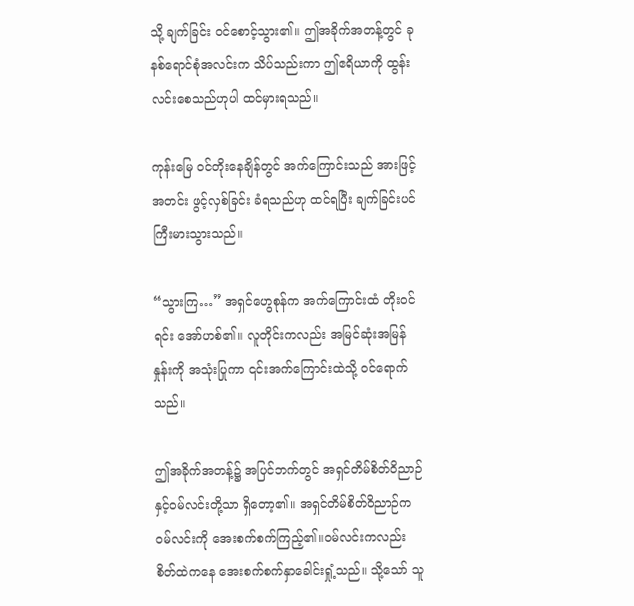သို့ ချက်ခြင်း ဝင်စောင့်သွား၏။ ဤအခိုက်အတန့်တွင် ခုနစ်ရောင်စုံအလင်းက သိပ်သည်းကာ ဤဧရိယာကို ထွန်းလင်းစေသည်ဟုပါ ထင်မှားရသည်။

ကုန်းမြေ ဝင်တိုးနေချိန်တွင် အက်ကြောင်းသည် အားဖြင့်အတင်း ဖွင့်လှစ်ခြင်း ခံရသည်ဟု ထင်ရပြီး ချက်ခြင်းပင် ကြီးမားသွားသည်။

“သွားကြ…” အရှင်ဟွေစုန်က အက်ကြောင်းထံ တိုးဝင်ရင်း အော်ဟစ်၏။ လူတိုင်းကလည်း အမြင်ဆုံးအမြန်နှုန်းကို အသုံးပြုကာ ၎င်းအက်ကြောင်းထဲသို့ ဝင်ရောက်သည်။

ဤအခိုက်အတန့်၌ အပြင်ဘက်တွင် အရှင်တိမ်စိတ်ဝိညာဉ်နှင့်ဝမ်လင်းတို့သာ ရှိတော့၏။ အရှင်တိမ်စိတ်ဝိညာဉ်က ဝမ်လင်းကို အေးစက်စက်ကြည့်၏။ဝမ်လင်းကလည်း စိတ်ထဲကနေ အေးစက်စက်နှာခေါင်းရှုံ့သည်။ သို့သော် သူ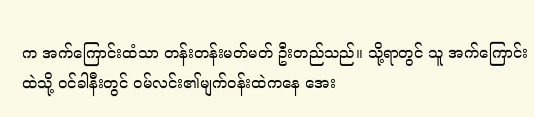က အက်ကြောင်းထံသာ တန်းတန်းမတ်မတ် ဦးတည်သည်။ သို့ရာတွင် သူ အက်ကြောင်းထဲသို့ ဝင်ခါနီးတွင် ဝမ်လင်း၏မျက်ဝန်းထဲကနေ အေး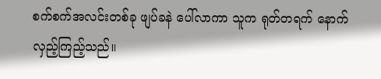စက်စက်အလင်းတစ်ခု ဖျပ်ခနဲ ပေါ်လာကာ သူက ရုတ်တရက် နောက်လှည့်ကြည့်သည်။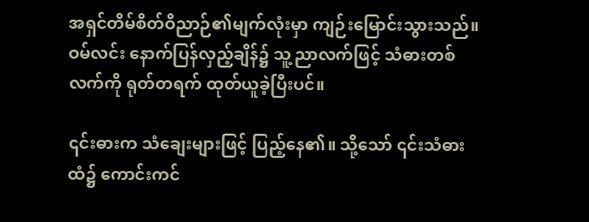အရှင်တိမ်စိတ်ဝိညာဉ်၏မျက်လုံးမှာ ကျဉ်းမြောင်းသွားသည်။ ဝမ်လင်း နောက်ပြန်လှည့်ချိန်၌ သူ့ညာလက်ဖြင့် သံဓားတစ်လက်ကို ရုတ်တရက် ထုတ်ယူခဲ့ပြီးပင်။

၎င်းဓားက သံချေးများဖြင့် ပြည့်နေ၏။ သို့သော် ၎င်းသံဓားထံ၌ ကောင်းကင်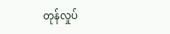တုန်လှုပ်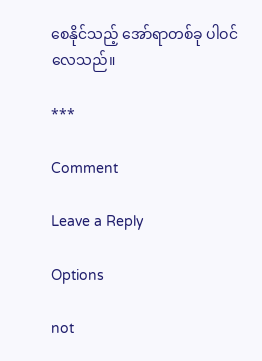စေနိုင်သည့် အော်ရာတစ်ခု ပါဝင်လေသည်။

***

Comment

Leave a Reply

Options

not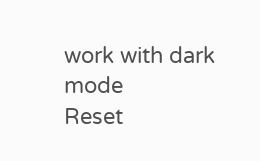work with dark mode
Reset